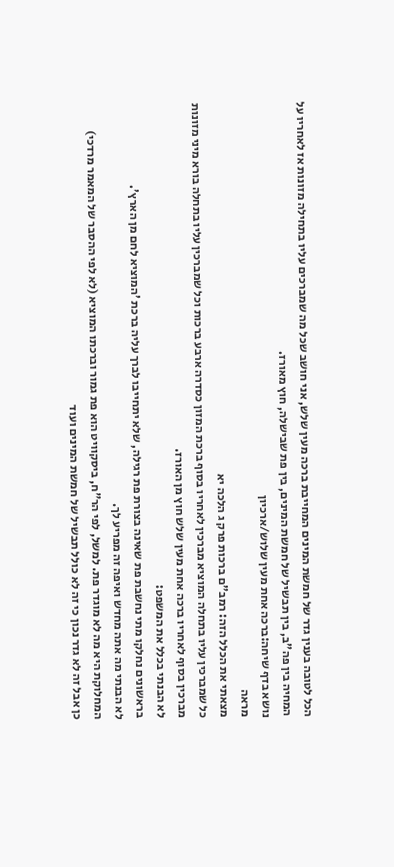הכל לטובה בענין גדר של חמשת המינים המחייבת ברכה מעין שלש, אני חושב שכל מה שמברכים עליו בתחילה מזונות אז לאחריו על המחיה בין פה"ב, בין תבשיל של חמשת המינים, בין פת שבישלה, חוץ מאורז.
נושא בדף שיחה:ברכה אחת מעין שלוש/ארכיון
מראה
מצאתי את הכלל הזה: רמב"ם ברכות פרק ג הלכה יא
כל שמברכין עליו בתחלה המוציא מברכין לאחריו בסוף ברכת המזון כסדרה ארבע ברכות וכל שמברכין עליו בתחלה בורא מיני מזונות מברכין בסוף לאחריו ברכה אחת מעין שלש חוץ מן האורז.
לא הבנתי בכלל את המשפט:
בראשונים נחלקו מתי נחשבת פת שאינה בצורת פת רגילה, שלא יתחייבו לברך עליה ברכת 'המוציא לחם מן הארץ'.
לא הבנתי מה אתה מחדש ואיפה זה מפריע לך.
המחלוקת היא מה לא מוגדר פת. למשל, לפי הר"ח, ביסקוויט הוא פת גמור וברכתו המוציא (לא לפי ההסבר של המאמר מרדכי)
כן אבל זה לא גדר נכון כי זה לא כולל תבשיל של חמשת המינים ועוד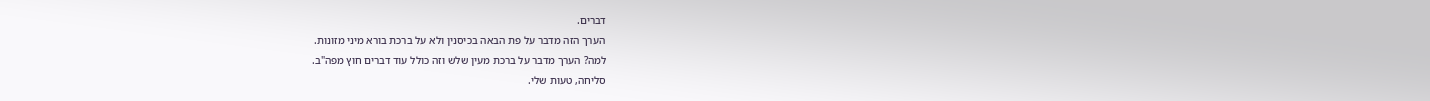דברים.
הערך הזה מדבר על פת הבאה בכיסנין ולא על ברכת בורא מיני מזונות.
למה? הערך מדבר על ברכת מעין שלש וזה כולל עוד דברים חוץ מפה"ב.
סליחה, טעות שלי.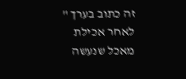זה כתוב בערך " לאחר אכילת מאכל שנעשה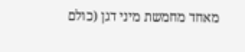מאחד מחמשת מיני דגן (כולם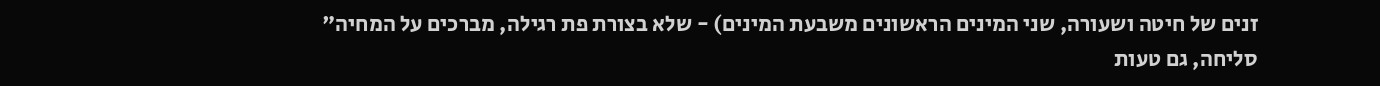זנים של חיטה ושעורה, שני המינים הראשונים משבעת המינים) - שלא בצורת פת רגילה, מברכים על המחיה"
סליחה, גם טעות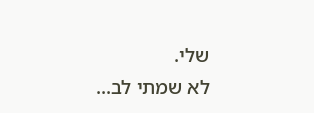שלי.
לא שמתי לב...